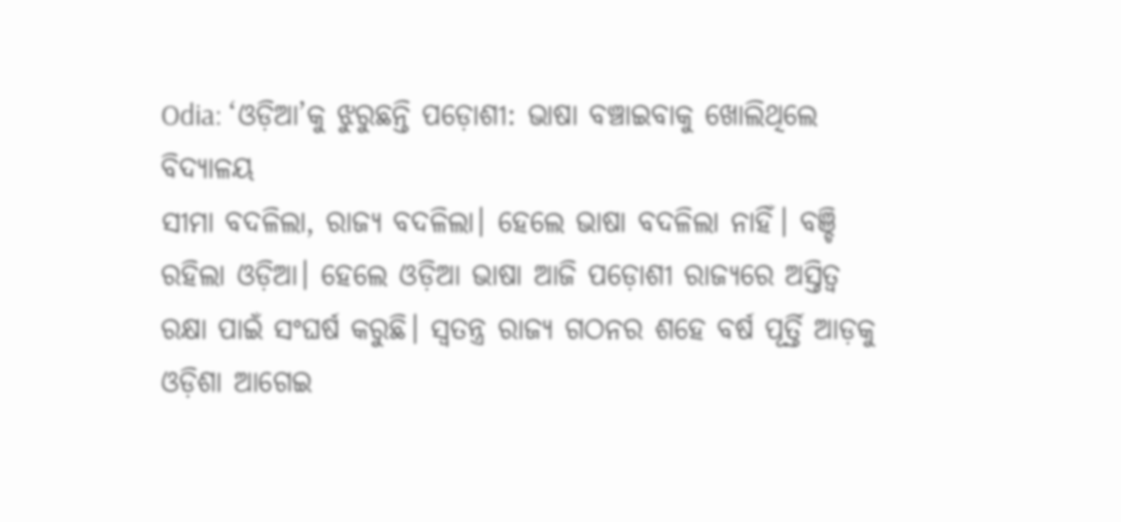Odia: ‘ଓଡ଼ିଆ’କୁ ଝୁରୁଛନ୍ତି ପଡ଼ୋଶୀ: ଭାଷା ବଞ୍ଚାଇବାକୁ ଖୋଲିଥିଲେ ବିଦ୍ୟାଳୟ
ସୀମା ବଦଳିଲା, ରାଜ୍ୟ ବଦଳିଲା। ହେଲେ ଭାଷା ବଦଳିଲା ନାହିଁ। ବଞ୍ଚି ରହିଲା ଓଡ଼ିଆ। ହେଲେ ଓଡ଼ିଆ ଭାଷା ଆଜି ପଡ଼ୋଶୀ ରାଜ୍ୟରେ ଅସ୍ତିତ୍ୱ ରକ୍ଷା ପାଇଁ ସଂଘର୍ଷ କରୁଛି। ସ୍ବତନ୍ତ୍ର ରାଜ୍ୟ ଗଠନର ଶହେ ବର୍ଷ ପୂର୍ତ୍ତି ଆଡ଼କୁ ଓଡ଼ିଶା ଆଗେଇ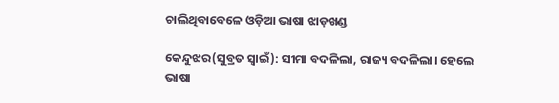ଚାଲିଥିବାବେଳେ ଓଡ଼ିଆ ଭାଷା ଝାଡ଼ଖଣ୍ଡ

କେନ୍ଦୁଝର(ସୁବ୍ରତ ସ୍ବାଇଁ): ସୀମା ବଦଳିଲା, ରାଜ୍ୟ ବଦଳିଲା। ହେଲେ ଭାଷା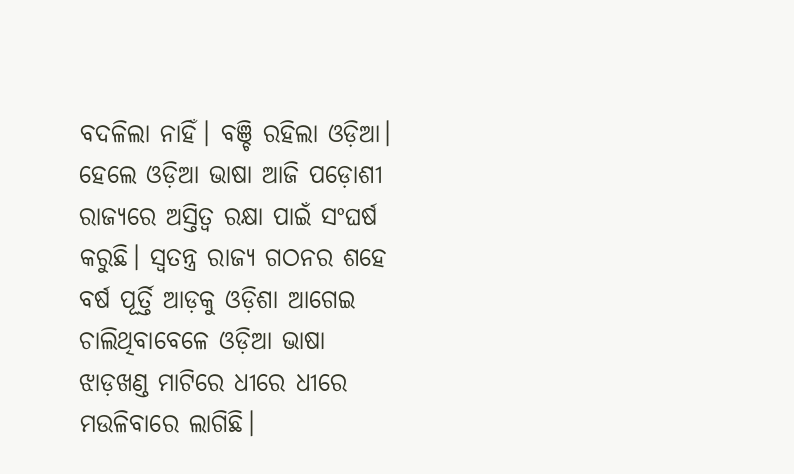ବଦଳିଲା ନାହିଁ। ବଞ୍ଚି ରହିଲା ଓଡ଼ିଆ। ହେଲେ ଓଡ଼ିଆ ଭାଷା ଆଜି ପଡ଼ୋଶୀ ରାଜ୍ୟରେ ଅସ୍ତିତ୍ୱ ରକ୍ଷା ପାଇଁ ସଂଘର୍ଷ କରୁଛି। ସ୍ବତନ୍ତ୍ର ରାଜ୍ୟ ଗଠନର ଶହେ ବର୍ଷ ପୂର୍ତ୍ତି ଆଡ଼କୁ ଓଡ଼ିଶା ଆଗେଇ ଚାଲିଥିବାବେଳେ ଓଡ଼ିଆ ଭାଷା ଝାଡ଼ଖଣ୍ଡ ମାଟିରେ ଧୀରେ ଧୀରେ ମଉଳିବାରେ ଲାଗିଛି।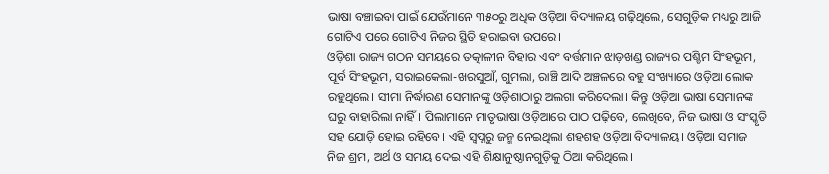ଭାଷା ବଞ୍ଚାଇବା ପାଇଁ ଯେଉଁମାନେ ୩୫୦ରୁ ଅଧିକ ଓଡ଼ିଆ ବିଦ୍ୟାଳୟ ଗଢ଼ିଥିଲେ, ସେଗୁଡ଼ିକ ମଧ୍ୟରୁ ଆଜି ଗୋଟିଏ ପରେ ଗୋଟିଏ ନିଜର ସ୍ଥିତି ହରାଇବା ଉପରେ।
ଓଡ଼ିଶା ରାଜ୍ୟ ଗଠନ ସମୟରେ ତତ୍କାଳୀନ ବିହାର ଏବଂ ବର୍ତ୍ତମାନ ଝାଡ଼ଖଣ୍ଡ ରାଜ୍ୟର ପଶ୍ଚିମ ସିଂହଭୂମ, ପୂର୍ବ ସିଂହଭୂମ, ସରାଇକେଲା-ଖରସୁଆଁ, ଗୁମଲା, ରାଞ୍ଚି ଆଦି ଅଞ୍ଚଳରେ ବହୁ ସଂଖ୍ୟାରେ ଓଡ଼ିଆ ଲୋକ ରହୁଥିଲେ। ସୀମା ନିର୍ଦ୍ଧାରଣ ସେମାନଙ୍କୁ ଓଡ଼ିଶାଠାରୁ ଅଲଗା କରିଦେଲା। କିନ୍ତୁ ଓଡ଼ିଆ ଭାଷା ସେମାନଙ୍କ ଘରୁ ବାହାରିଲା ନାହିଁ। ପିଲାମାନେ ମାତୃଭାଷା ଓଡ଼ିଆରେ ପାଠ ପଢ଼ିବେ, ଲେଖିବେ, ନିଜ ଭାଷା ଓ ସଂସ୍କୃତି ସହ ଯୋଡ଼ି ହୋଇ ରହିବେ। ଏହି ସ୍ୱପ୍ନରୁ ଜନ୍ମ ନେଇଥିଲା ଶହଶହ ଓଡ଼ିଆ ବିଦ୍ୟାଳୟ। ଓଡ଼ିଆ ସମାଜ ନିଜ ଶ୍ରମ, ଅର୍ଥ ଓ ସମୟ ଦେଇ ଏହି ଶିକ୍ଷାନୁଷ୍ଠାନଗୁଡ଼ିକୁ ଠିଆ କରିଥିଲେ।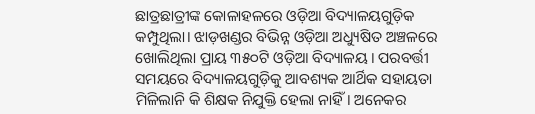ଛାତ୍ରଛାତ୍ରୀଙ୍କ କୋଳାହଳରେ ଓଡ଼ିଆ ବିଦ୍ୟାଳୟଗୁଡ଼ିକ କମ୍ପୁଥିଲା। ଝାଡ଼ଖଣ୍ଡର ବିଭିନ୍ନ ଓଡ଼ିଆ ଅଧ୍ୟୁଷିତ ଅଞ୍ଚଳରେ ଖୋଲିଥିଲା ପ୍ରାୟ ୩୫୦ଟି ଓଡ଼ିଆ ବିଦ୍ୟାଳୟ। ପରବର୍ତ୍ତୀ ସମୟରେ ବିଦ୍ୟାଳୟଗୁଡ଼ିକୁ ଆବଶ୍ୟକ ଆର୍ଥିକ ସହାୟତା ମିଳିଲାନି କି ଶିକ୍ଷକ ନିଯୁକ୍ତି ହେଲା ନାହିଁ। ଅନେକର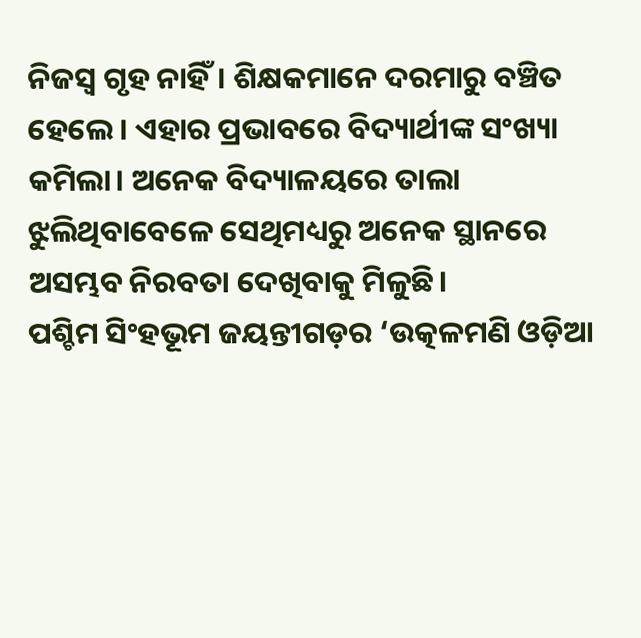ନିଜସ୍ୱ ଗୃହ ନାହିଁ। ଶିକ୍ଷକମାନେ ଦରମାରୁ ବଞ୍ଚିତ ହେଲେ। ଏହାର ପ୍ରଭାବରେ ବିଦ୍ୟାର୍ଥୀଙ୍କ ସଂଖ୍ୟା କମିଲା। ଅନେକ ବିଦ୍ୟାଳୟରେ ତାଲା ଝୁଲିଥିବାବେଳେ ସେଥିମଧ୍ୟରୁ ଅନେକ ସ୍ଥାନରେ ଅସମ୍ଭବ ନିରବତା ଦେଖିବାକୁ ମିଳୁଛି।
ପଶ୍ଚିମ ସିଂହଭୂମ ଜୟନ୍ତୀଗଡ଼ର ‘ଉତ୍କଳମଣି ଓଡ଼ିଆ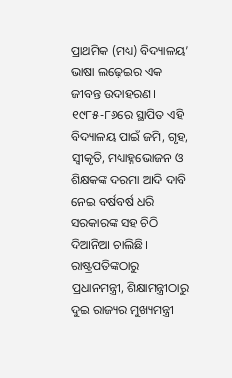ପ୍ରାଥମିକ (ମଧ୍ୟ) ବିଦ୍ୟାଳୟ’ ଭାଷା ଲଢ଼େଇର ଏକ ଜୀବନ୍ତ ଉଦାହରଣ। ୧୯୮୫-୮୬ରେ ସ୍ଥାପିତ ଏହି ବିଦ୍ୟାଳୟ ପାଇଁ ଜମି, ଗୃହ, ସ୍ୱୀକୃତି, ମଧ୍ୟାହ୍ନଭୋଜନ ଓ ଶିକ୍ଷକଙ୍କ ଦରମା ଆଦି ଦାବି ନେଇ ବର୍ଷବର୍ଷ ଧରି ସରକାରଙ୍କ ସହ ଚିଠି ଦିଆନିଆ ଚାଲିଛି। ରାଷ୍ଟ୍ରପତିଙ୍କଠାରୁ ପ୍ରଧାନମନ୍ତ୍ରୀ, ଶିକ୍ଷାମନ୍ତ୍ରୀଠାରୁ ଦୁଇ ରାଜ୍ୟର ମୁଖ୍ୟମନ୍ତ୍ରୀ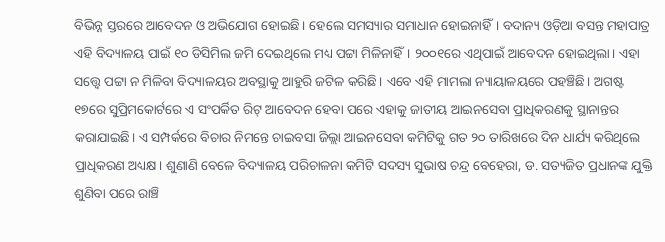ବିଭିନ୍ନ ସ୍ତରରେ ଆବେଦନ ଓ ଅଭିଯୋଗ ହୋଇଛି। ହେଲେ ସମସ୍ୟାର ସମାଧାନ ହୋଇନାହିଁ। ବଦାନ୍ୟ ଓଡ଼ିଆ ବସନ୍ତ ମହାପାତ୍ର ଏହି ବିଦ୍ୟାଳୟ ପାଇଁ ୧୦ ଡିସିମିଲ ଜମି ଦେଇଥିଲେ ମଧ୍ୟ ପଟ୍ଟା ମିଳିନାହିଁ। ୨୦୦୧ରେ ଏଥିପାଇଁ ଆବେଦନ ହୋଇଥିଲା। ଏହା ସତ୍ତ୍ବେ ପଟ୍ଟା ନ ମିଳିବା ବିଦ୍ୟାଳୟର ଅବସ୍ଥାକୁ ଆହୁରି ଜଟିଳ କରିଛି। ଏବେ ଏହି ମାମଲା ନ୍ୟାୟାଳୟରେ ପହଞ୍ଚିଛି। ଅଗଷ୍ଟ ୧୭ରେ ସୁପ୍ରିମକୋର୍ଟରେ ଏ ସଂପର୍କିତ ରିଟ୍ ଆବେଦନ ହେବା ପରେ ଏହାକୁ ଜାତୀୟ ଆଇନସେବା ପ୍ରାଧିକରଣକୁ ସ୍ଥାନାନ୍ତର କରାଯାଇଛି। ଏ ସମ୍ପର୍କରେ ବିଚାର ନିମନ୍ତେ ଚାଇବସା ଜିଲ୍ଲା ଆଇନସେବା କମିଟିକୁ ଗତ ୨୦ ତାରିଖରେ ଦିନ ଧାର୍ଯ୍ୟ କରିଥିଲେ ପ୍ରାଧିକରଣ ଅଧ୍ୟକ୍ଷ। ଶୁଣାଣି ବେଳେ ବିଦ୍ୟାଳୟ ପରିଚାଳନା କମିଟି ସଦସ୍ୟ ସୁଭାଷ ଚନ୍ଦ୍ର ବେହେରା, ଡ. ସତ୍ୟଜିତ ପ୍ରଧାନଙ୍କ ଯୁକ୍ତି ଶୁଣିବା ପରେ ରାଞ୍ଚି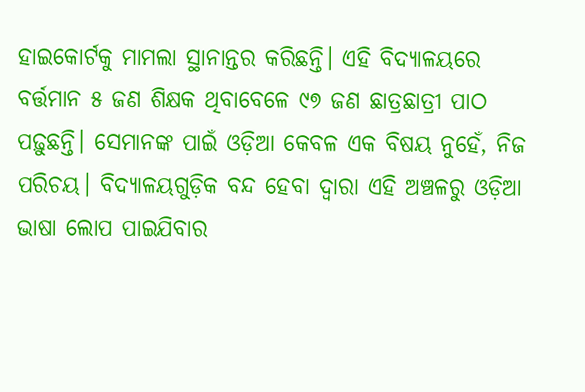ହାଇକୋର୍ଟକୁ ମାମଲା ସ୍ଥାନାନ୍ତର କରିଛନ୍ତି। ଏହି ବିଦ୍ୟାଳୟରେ ବର୍ତ୍ତମାନ ୫ ଜଣ ଶିକ୍ଷକ ଥିବାବେଳେ ୯୭ ଜଣ ଛାତ୍ରଛାତ୍ରୀ ପାଠ ପଢ଼ୁଛନ୍ତି। ସେମାନଙ୍କ ପାଇଁ ଓଡ଼ିଆ କେବଳ ଏକ ବିଷୟ ନୁହେଁ, ନିଜ ପରିଚୟ। ବିଦ୍ୟାଳୟଗୁଡ଼ିକ ବନ୍ଦ ହେବା ଦ୍ବାରା ଏହି ଅଞ୍ଚଳରୁ ଓଡ଼ିଆ ଭାଷା ଲୋପ ପାଇଯିବାର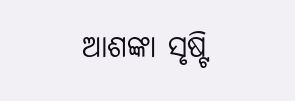ଆଶଙ୍କା ସୃଷ୍ଟି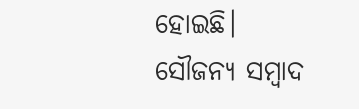ହୋଇଛି।
ସୌଜନ୍ୟ ସମ୍ବାଦ